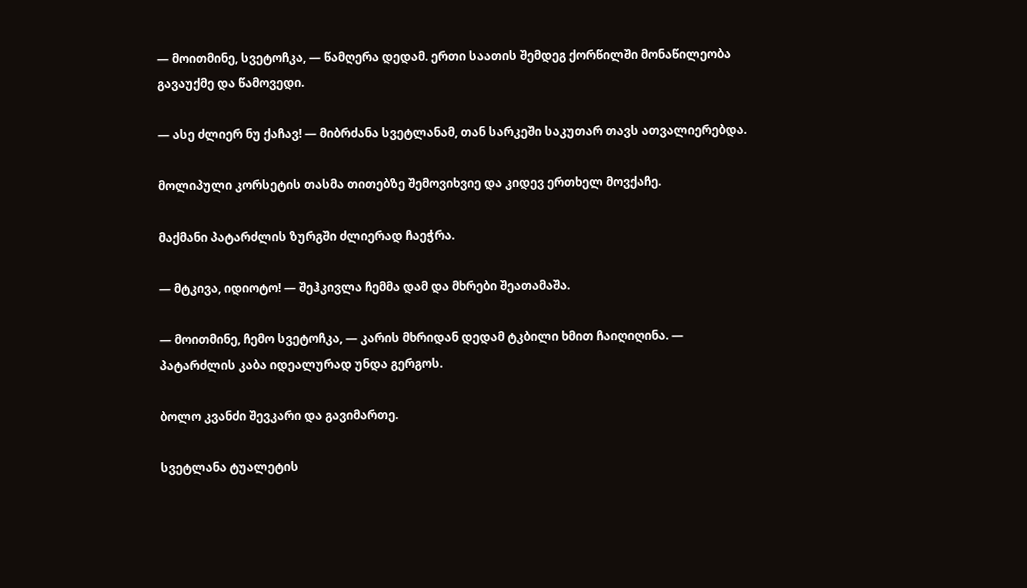— მოითმინე, სვეტოჩკა, — წამღერა დედამ. ერთი საათის შემდეგ ქორწილში მონაწილეობა გავაუქმე და წამოვედი.

— ასე ძლიერ ნუ ქაჩავ! — მიბრძანა სვეტლანამ, თან სარკეში საკუთარ თავს ათვალიერებდა.

მოლიპული კორსეტის თასმა თითებზე შემოვიხვიე და კიდევ ერთხელ მოვქაჩე.

მაქმანი პატარძლის ზურგში ძლიერად ჩაეჭრა.

— მტკივა, იდიოტო! — შეჰკივლა ჩემმა დამ და მხრები შეათამაშა.

— მოითმინე, ჩემო სვეტოჩკა, — კარის მხრიდან დედამ ტკბილი ხმით ჩაიღიღინა. — პატარძლის კაბა იდეალურად უნდა გერგოს.

ბოლო კვანძი შევკარი და გავიმართე.

სვეტლანა ტუალეტის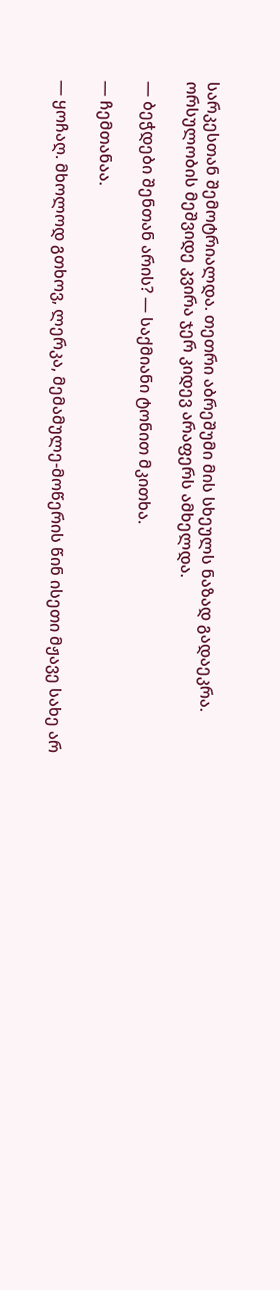სარკესთან შემოტრიალდა. თეთრი აბრეშუმი მის სხეულს ნაზად გადაეკრა. ორსულობის მეშვიდე კვირა ჯერ კიდევ არაფერს ამხელდა.

— ბეჭდები შენთან არის? — საქმიანი ტონით მკითხა.

— ჩემთანაა.

— ყოჩაღ. მხოლოდ გთხოვ, ლერკა, მემამულე-მოწერის წინ ისეთი მჟავე სახე არ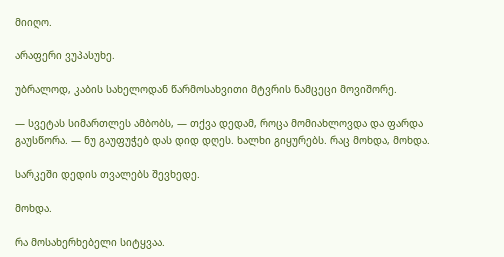მიიღო.

არაფერი ვუპასუხე.

უბრალოდ, კაბის სახელოდან წარმოსახვითი მტვრის ნამცეცი მოვიშორე.

— სვეტას სიმართლეს ამბობს, — თქვა დედამ, როცა მომიახლოვდა და ფარდა გაუსწორა. — ნუ გაუფუჭებ დას დიდ დღეს. ხალხი გიყურებს. რაც მოხდა, მოხდა.

სარკეში დედის თვალებს შევხედე.

მოხდა.

რა მოსახერხებელი სიტყვაა.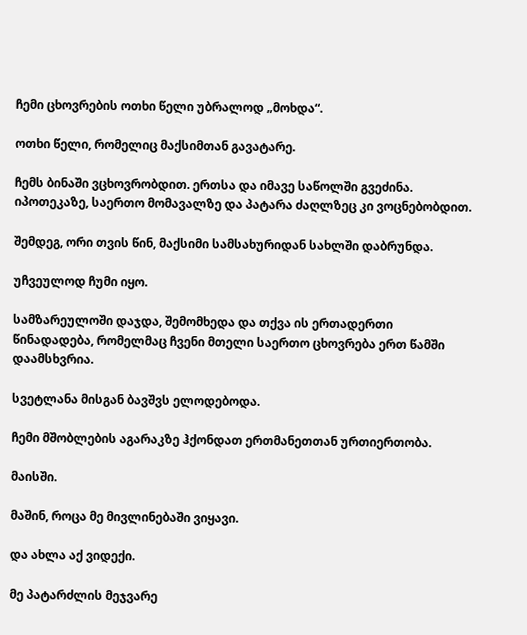ჩემი ცხოვრების ოთხი წელი უბრალოდ „მოხდა“.

ოთხი წელი, რომელიც მაქსიმთან გავატარე.

ჩემს ბინაში ვცხოვრობდით. ერთსა და იმავე საწოლში გვეძინა. იპოთეკაზე, საერთო მომავალზე და პატარა ძაღლზეც კი ვოცნებობდით.

შემდეგ, ორი თვის წინ, მაქსიმი სამსახურიდან სახლში დაბრუნდა.

უჩვეულოდ ჩუმი იყო.

სამზარეულოში დაჯდა, შემომხედა და თქვა ის ერთადერთი წინადადება, რომელმაც ჩვენი მთელი საერთო ცხოვრება ერთ წამში დაამსხვრია.

სვეტლანა მისგან ბავშვს ელოდებოდა.

ჩემი მშობლების აგარაკზე ჰქონდათ ერთმანეთთან ურთიერთობა.

მაისში.

მაშინ, როცა მე მივლინებაში ვიყავი.

და ახლა აქ ვიდექი.

მე პატარძლის მეჯვარე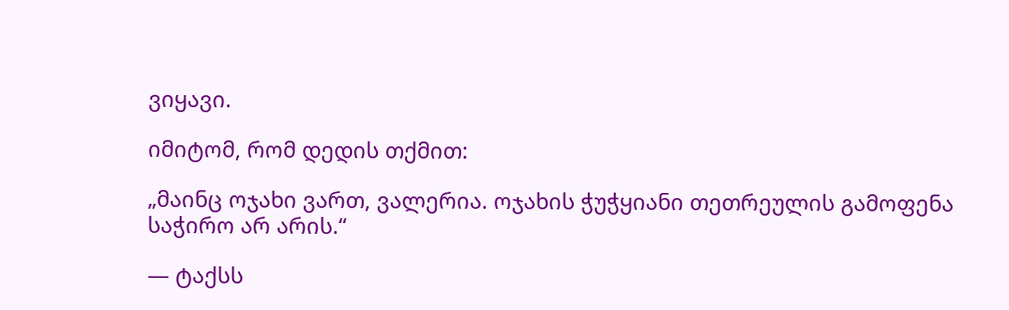ვიყავი.

იმიტომ, რომ დედის თქმით:

„მაინც ოჯახი ვართ, ვალერია. ოჯახის ჭუჭყიანი თეთრეულის გამოფენა საჭირო არ არის.“

— ტაქსს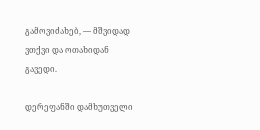გამოვიძახებ, — მშვიდად ვთქვი და ოთახიდან გავედი.

დერეფანში დამხუთველი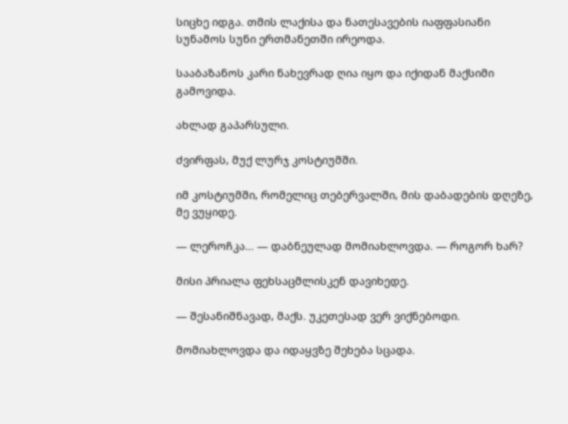სიცხე იდგა. თმის ლაქისა და ნათესავების იაფფასიანი სუნამოს სუნი ერთმანეთში ირეოდა.

სააბაზანოს კარი ნახევრად ღია იყო და იქიდან მაქსიმი გამოვიდა.

ახლად გაპარსული.

ძვირფას, მუქ ლურჯ კოსტიუმში.

იმ კოსტიუმში, რომელიც თებერვალში, მის დაბადების დღეზე, მე ვუყიდე.

— ლეროჩკა… — დაბნეულად მომიახლოვდა. — როგორ ხარ?

მისი პრიალა ფეხსაცმლისკენ დავიხედე.

— შესანიშნავად, მაქს. უკეთესად ვერ ვიქნებოდი.

მომიახლოვდა და იდაყვზე შეხება სცადა.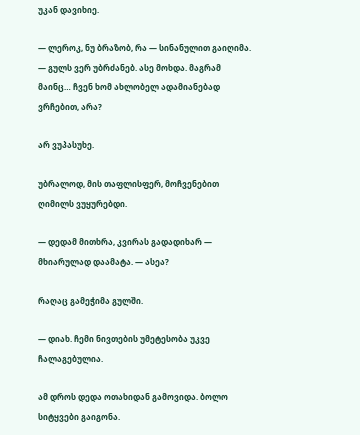უკან დავიხიე.

— ლეროკ, ნუ ბრაზობ, რა — სინანულით გაიღიმა. — გულს ვერ უბრძანებ. ასე მოხდა. მაგრამ მაინც… ჩვენ ხომ ახლობელ ადამიანებად ვრჩებით, არა?

არ ვუპასუხე.

უბრალოდ, მის თაფლისფერ, მოჩვენებით ღიმილს ვუყურებდი.

— დედამ მითხრა, კვირას გადადიხარ — მხიარულად დაამატა. — ასეა?

რაღაც გამეჭიმა გულში.

— დიახ. ჩემი ნივთების უმეტესობა უკვე ჩალაგებულია.

ამ დროს დედა ოთახიდან გამოვიდა. ბოლო სიტყვები გაიგონა.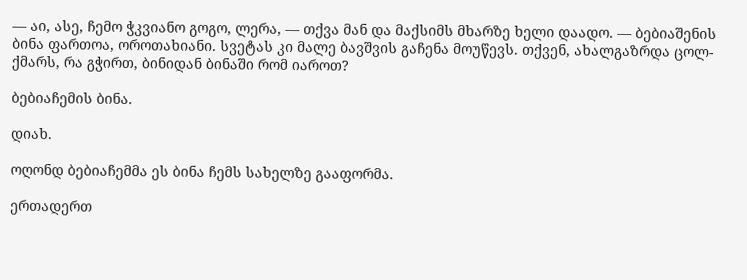— აი, ასე, ჩემო ჭკვიანო გოგო, ლერა, — თქვა მან და მაქსიმს მხარზე ხელი დაადო. — ბებიაშენის ბინა ფართოა, ოროთახიანი. სვეტას კი მალე ბავშვის გაჩენა მოუწევს. თქვენ, ახალგაზრდა ცოლ-ქმარს, რა გჭირთ, ბინიდან ბინაში რომ იაროთ?

ბებიაჩემის ბინა.

დიახ.

ოღონდ ბებიაჩემმა ეს ბინა ჩემს სახელზე გააფორმა.

ერთადერთ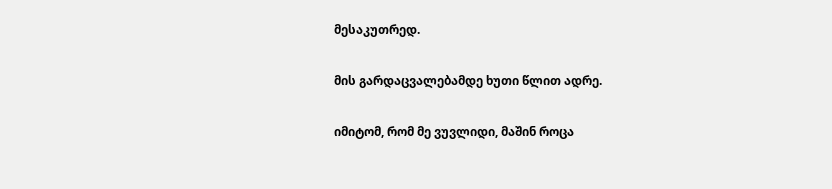მესაკუთრედ.

მის გარდაცვალებამდე ხუთი წლით ადრე.

იმიტომ, რომ მე ვუვლიდი, მაშინ როცა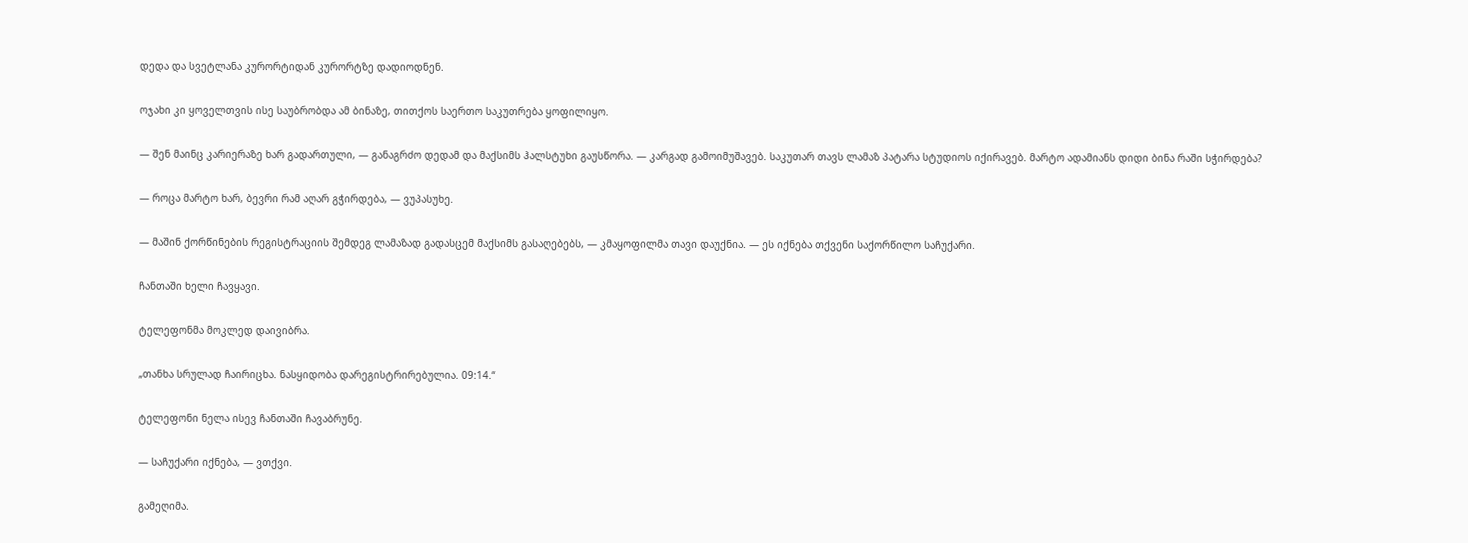დედა და სვეტლანა კურორტიდან კურორტზე დადიოდნენ.

ოჯახი კი ყოველთვის ისე საუბრობდა ამ ბინაზე, თითქოს საერთო საკუთრება ყოფილიყო.

— შენ მაინც კარიერაზე ხარ გადართული, — განაგრძო დედამ და მაქსიმს ჰალსტუხი გაუსწორა. — კარგად გამოიმუშავებ. საკუთარ თავს ლამაზ პატარა სტუდიოს იქირავებ. მარტო ადამიანს დიდი ბინა რაში სჭირდება?

— როცა მარტო ხარ, ბევრი რამ აღარ გჭირდება, — ვუპასუხე.

— მაშინ ქორწინების რეგისტრაციის შემდეგ ლამაზად გადასცემ მაქსიმს გასაღებებს, — კმაყოფილმა თავი დაუქნია. — ეს იქნება თქვენი საქორწილო საჩუქარი.

ჩანთაში ხელი ჩავყავი.

ტელეფონმა მოკლედ დაივიბრა.

„თანხა სრულად ჩაირიცხა. ნასყიდობა დარეგისტრირებულია. 09:14.“

ტელეფონი ნელა ისევ ჩანთაში ჩავაბრუნე.

— საჩუქარი იქნება, — ვთქვი.

გამეღიმა.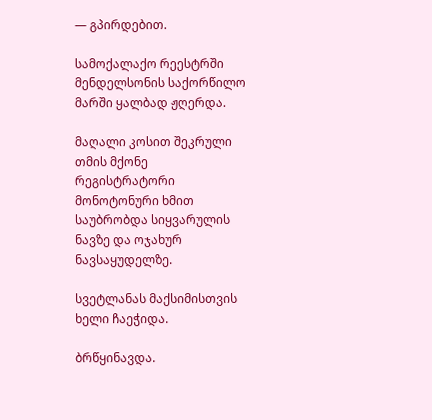— გპირდებით.

სამოქალაქო რეესტრში მენდელსონის საქორწილო მარში ყალბად ჟღერდა.

მაღალი კოსით შეკრული თმის მქონე რეგისტრატორი მონოტონური ხმით საუბრობდა სიყვარულის ნავზე და ოჯახურ ნავსაყუდელზე.

სვეტლანას მაქსიმისთვის ხელი ჩაეჭიდა.

ბრწყინავდა.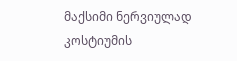მაქსიმი ნერვიულად კოსტიუმის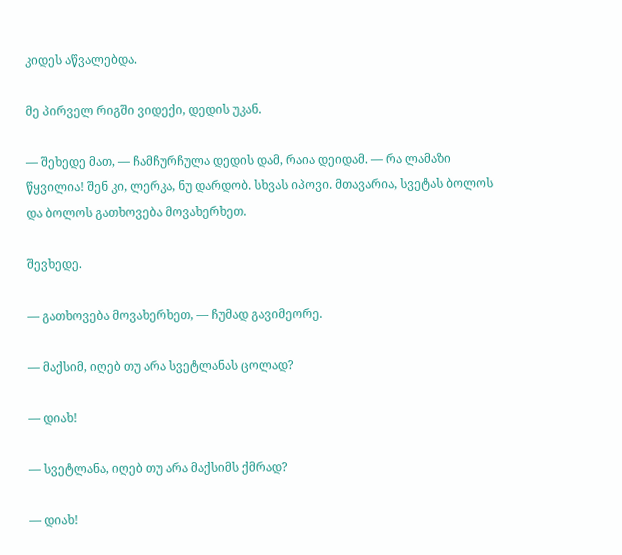კიდეს აწვალებდა.

მე პირველ რიგში ვიდექი, დედის უკან.

— შეხედე მათ, — ჩამჩურჩულა დედის დამ, რაია დეიდამ. — რა ლამაზი წყვილია! შენ კი, ლერკა, ნუ დარდობ. სხვას იპოვი. მთავარია, სვეტას ბოლოს და ბოლოს გათხოვება მოვახერხეთ.

შევხედე.

— გათხოვება მოვახერხეთ, — ჩუმად გავიმეორე.

— მაქსიმ, იღებ თუ არა სვეტლანას ცოლად?

— დიახ!

— სვეტლანა, იღებ თუ არა მაქსიმს ქმრად?

— დიახ!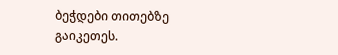ბეჭდები თითებზე გაიკეთეს.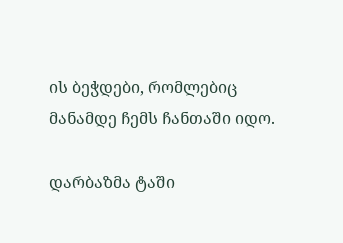ის ბეჭდები, რომლებიც მანამდე ჩემს ჩანთაში იდო.

დარბაზმა ტაში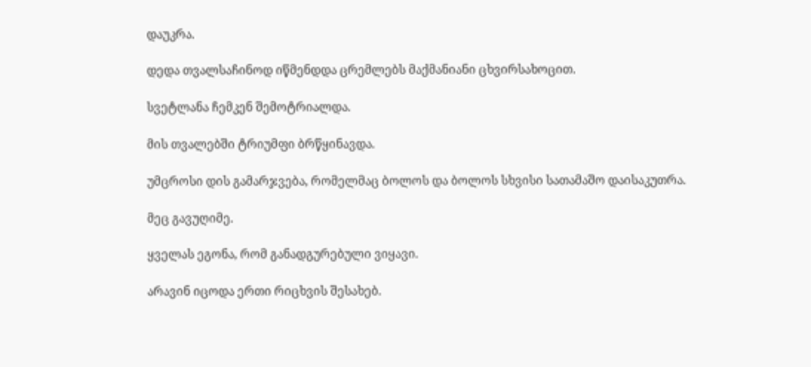დაუკრა.

დედა თვალსაჩინოდ იწმენდდა ცრემლებს მაქმანიანი ცხვირსახოცით.

სვეტლანა ჩემკენ შემოტრიალდა.

მის თვალებში ტრიუმფი ბრწყინავდა.

უმცროსი დის გამარჯვება, რომელმაც ბოლოს და ბოლოს სხვისი სათამაშო დაისაკუთრა.

მეც გავუღიმე.

ყველას ეგონა, რომ განადგურებული ვიყავი.

არავინ იცოდა ერთი რიცხვის შესახებ.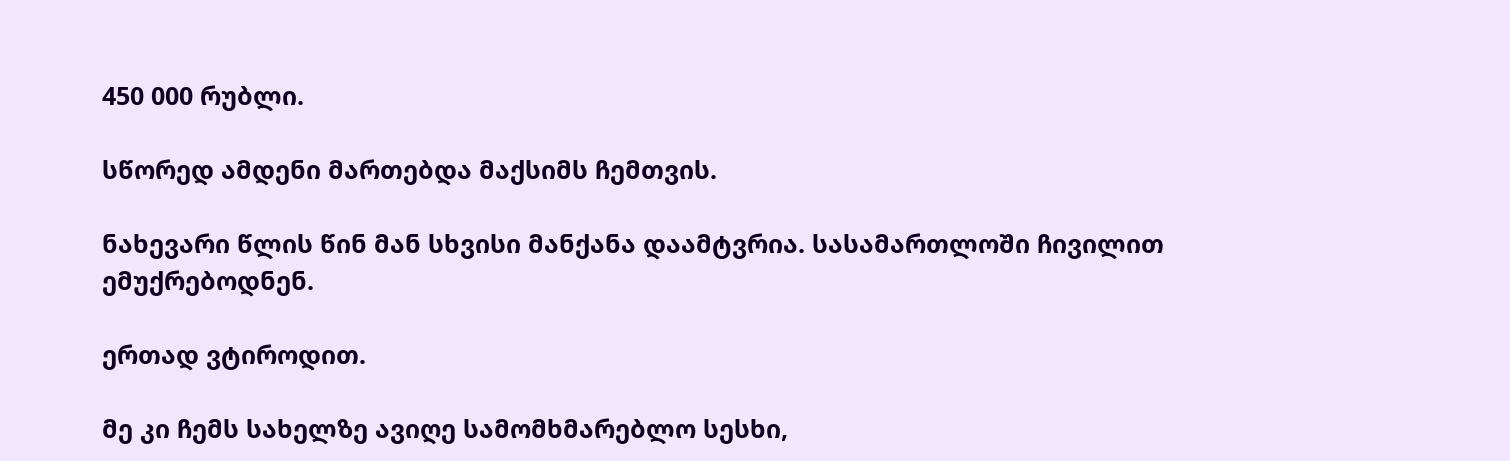450 000 რუბლი.

სწორედ ამდენი მართებდა მაქსიმს ჩემთვის.

ნახევარი წლის წინ მან სხვისი მანქანა დაამტვრია. სასამართლოში ჩივილით ემუქრებოდნენ.

ერთად ვტიროდით.

მე კი ჩემს სახელზე ავიღე სამომხმარებლო სესხი,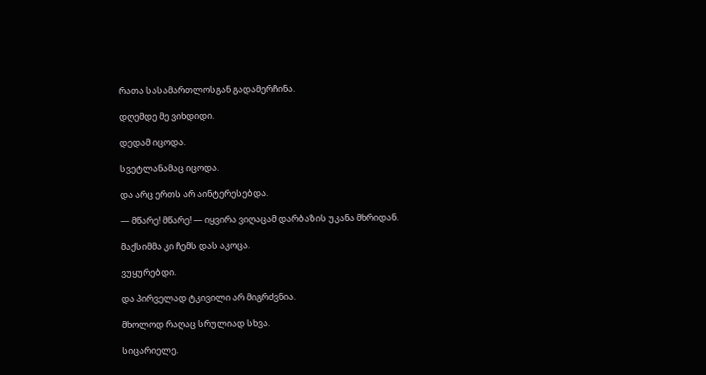რათა სასამართლოსგან გადამერჩინა.

დღემდე მე ვიხდიდი.

დედამ იცოდა.

სვეტლანამაც იცოდა.

და არც ერთს არ აინტერესებდა.

— მწარე! მწარე! — იყვირა ვიღაცამ დარბაზის უკანა მხრიდან.

მაქსიმმა კი ჩემს დას აკოცა.

ვუყურებდი.

და პირველად ტკივილი არ მიგრძვნია.

მხოლოდ რაღაც სრულიად სხვა.

სიცარიელე.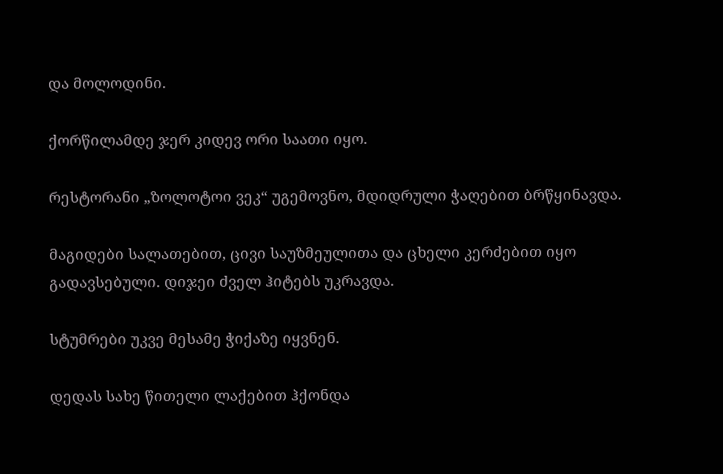და მოლოდინი.

ქორწილამდე ჯერ კიდევ ორი საათი იყო.

რესტორანი „ზოლოტოი ვეკ“ უგემოვნო, მდიდრული ჭაღებით ბრწყინავდა.

მაგიდები სალათებით, ცივი საუზმეულითა და ცხელი კერძებით იყო გადავსებული. დიჯეი ძველ ჰიტებს უკრავდა.

სტუმრები უკვე მესამე ჭიქაზე იყვნენ.

დედას სახე წითელი ლაქებით ჰქონდა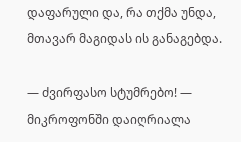დაფარული და, რა თქმა უნდა, მთავარ მაგიდას ის განაგებდა.

— ძვირფასო სტუმრებო! — მიკროფონში დაიღრიალა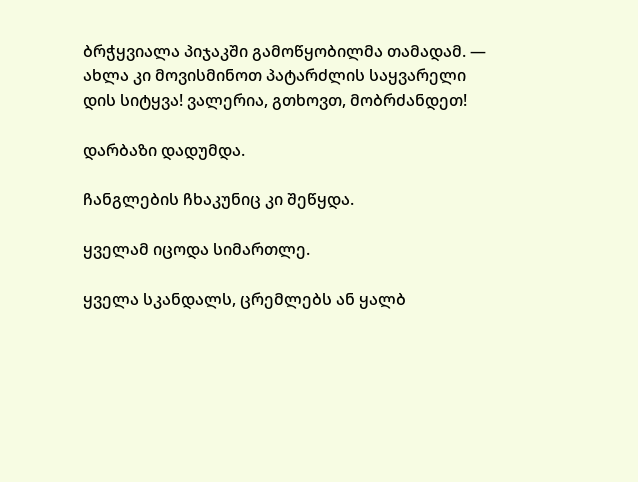ბრჭყვიალა პიჯაკში გამოწყობილმა თამადამ. — ახლა კი მოვისმინოთ პატარძლის საყვარელი დის სიტყვა! ვალერია, გთხოვთ, მობრძანდეთ!

დარბაზი დადუმდა.

ჩანგლების ჩხაკუნიც კი შეწყდა.

ყველამ იცოდა სიმართლე.

ყველა სკანდალს, ცრემლებს ან ყალბ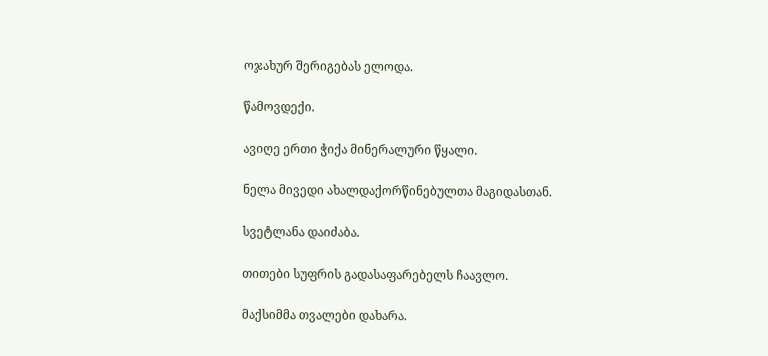ოჯახურ შერიგებას ელოდა.

წამოვდექი.

ავიღე ერთი ჭიქა მინერალური წყალი.

ნელა მივედი ახალდაქორწინებულთა მაგიდასთან.

სვეტლანა დაიძაბა.

თითები სუფრის გადასაფარებელს ჩაავლო.

მაქსიმმა თვალები დახარა.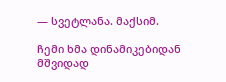— სვეტლანა. მაქსიმ.

ჩემი ხმა დინამიკებიდან მშვიდად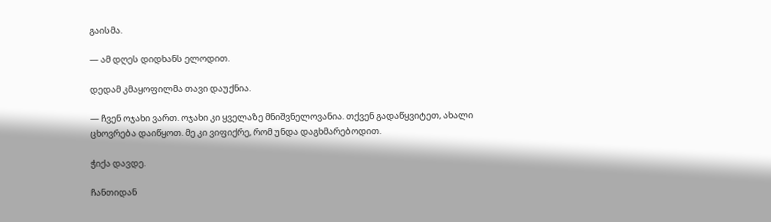გაისმა.

— ამ დღეს დიდხანს ელოდით.

დედამ კმაყოფილმა თავი დაუქნია.

— ჩვენ ოჯახი ვართ. ოჯახი კი ყველაზე მნიშვნელოვანია. თქვენ გადაწყვიტეთ, ახალი ცხოვრება დაიწყოთ. მე კი ვიფიქრე, რომ უნდა დაგხმარებოდით.

ჭიქა დავდე.

ჩანთიდან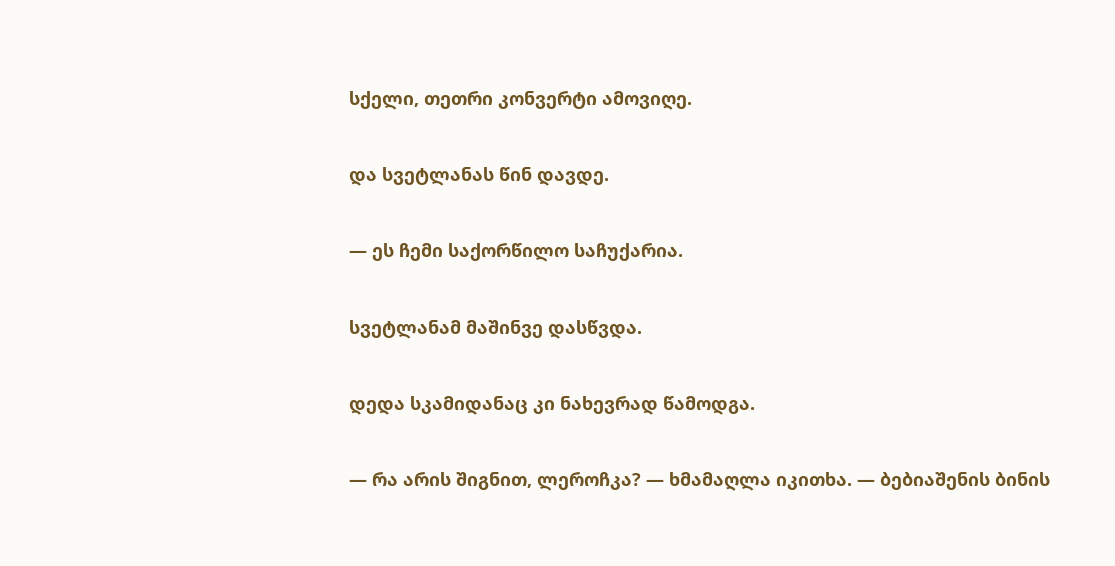სქელი, თეთრი კონვერტი ამოვიღე.

და სვეტლანას წინ დავდე.

— ეს ჩემი საქორწილო საჩუქარია.

სვეტლანამ მაშინვე დასწვდა.

დედა სკამიდანაც კი ნახევრად წამოდგა.

— რა არის შიგნით, ლეროჩკა? — ხმამაღლა იკითხა. — ბებიაშენის ბინის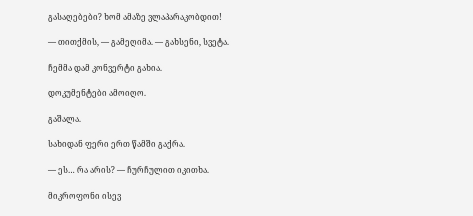გასაღებები? ხომ ამაზე ვლაპარაკობდით!

— თითქმის, — გამეღიმა. — გახსენი, სვეტა.

ჩემმა დამ კონვერტი გახია.

დოკუმენტები ამოიღო.

გაშალა.

სახიდან ფერი ერთ წამში გაქრა.

— ეს… რა არის? — ჩურჩულით იკითხა.

მიკროფონი ისევ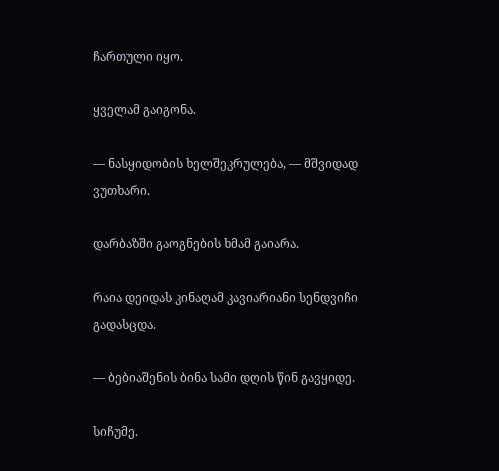ჩართული იყო.

ყველამ გაიგონა.

— ნასყიდობის ხელშეკრულება, — მშვიდად ვუთხარი.

დარბაზში გაოგნების ხმამ გაიარა.

რაია დეიდას კინაღამ კავიარიანი სენდვიჩი გადასცდა.

— ბებიაშენის ბინა სამი დღის წინ გავყიდე.

სიჩუმე.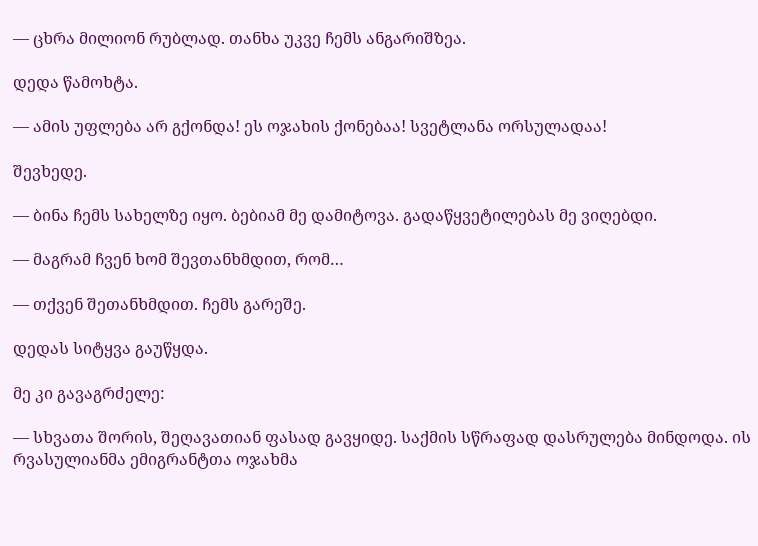— ცხრა მილიონ რუბლად. თანხა უკვე ჩემს ანგარიშზეა.

დედა წამოხტა.

— ამის უფლება არ გქონდა! ეს ოჯახის ქონებაა! სვეტლანა ორსულადაა!

შევხედე.

— ბინა ჩემს სახელზე იყო. ბებიამ მე დამიტოვა. გადაწყვეტილებას მე ვიღებდი.

— მაგრამ ჩვენ ხომ შევთანხმდით, რომ…

— თქვენ შეთანხმდით. ჩემს გარეშე.

დედას სიტყვა გაუწყდა.

მე კი გავაგრძელე:

— სხვათა შორის, შეღავათიან ფასად გავყიდე. საქმის სწრაფად დასრულება მინდოდა. ის რვასულიანმა ემიგრანტთა ოჯახმა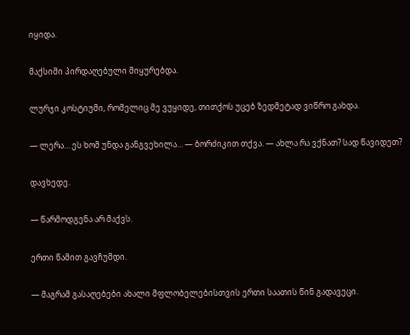იყიდა.

მაქსიმი პირდაღებული მიყურებდა.

ლურჯი კოსტიუმი, რომელიც მე ვუყიდე, თითქოს უცებ ზედმეტად ვიწრო გახდა.

— ლერა… ეს ხომ უნდა განგვეხილა… — ბორძიკით თქვა. — ახლა რა ვქნათ? სად წავიდეთ?

დავხედე.

— წარმოდგენა არ მაქვს.

ერთი წამით გავჩუმდი.

— მაგრამ გასაღებები ახალი მფლობელებისთვის ერთი საათის წინ გადავეცი.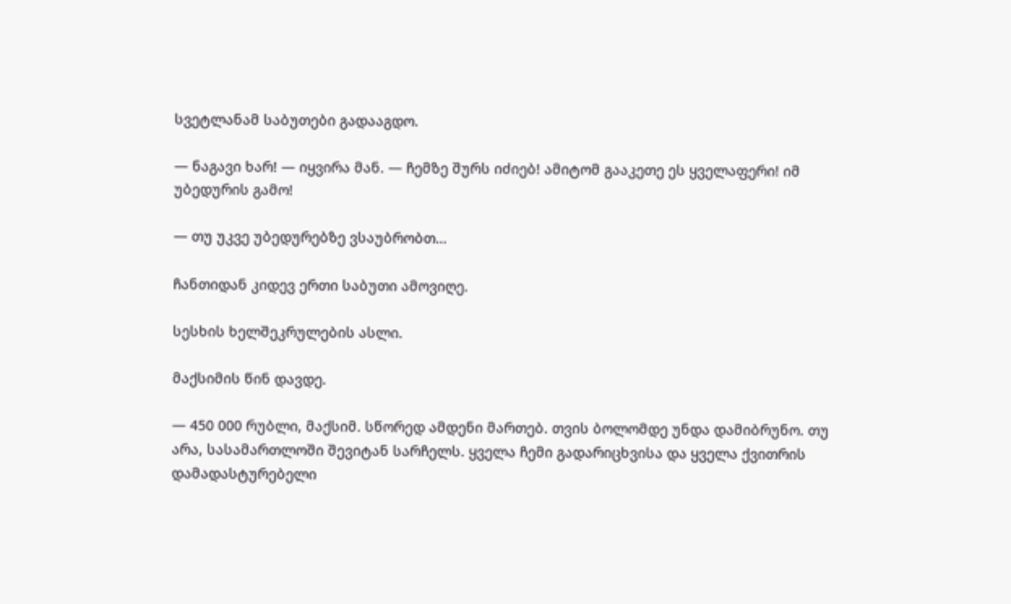სვეტლანამ საბუთები გადააგდო.

— ნაგავი ხარ! — იყვირა მან. — ჩემზე შურს იძიებ! ამიტომ გააკეთე ეს ყველაფერი! იმ უბედურის გამო!

— თუ უკვე უბედურებზე ვსაუბრობთ…

ჩანთიდან კიდევ ერთი საბუთი ამოვიღე.

სესხის ხელშეკრულების ასლი.

მაქსიმის წინ დავდე.

— 450 000 რუბლი, მაქსიმ. სწორედ ამდენი მართებ. თვის ბოლომდე უნდა დამიბრუნო. თუ არა, სასამართლოში შევიტან სარჩელს. ყველა ჩემი გადარიცხვისა და ყველა ქვითრის დამადასტურებელი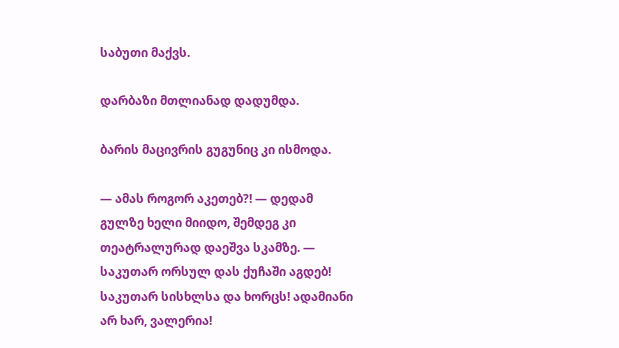საბუთი მაქვს.

დარბაზი მთლიანად დადუმდა.

ბარის მაცივრის გუგუნიც კი ისმოდა.

— ამას როგორ აკეთებ?! — დედამ გულზე ხელი მიიდო, შემდეგ კი თეატრალურად დაეშვა სკამზე. — საკუთარ ორსულ დას ქუჩაში აგდებ! საკუთარ სისხლსა და ხორცს! ადამიანი არ ხარ, ვალერია!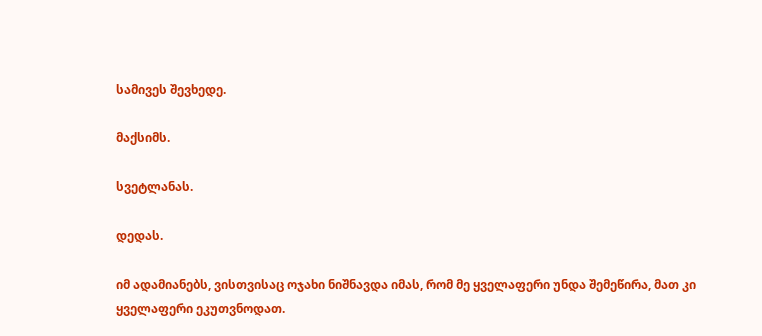სამივეს შევხედე.

მაქსიმს.

სვეტლანას.

დედას.

იმ ადამიანებს, ვისთვისაც ოჯახი ნიშნავდა იმას, რომ მე ყველაფერი უნდა შემეწირა, მათ კი ყველაფერი ეკუთვნოდათ.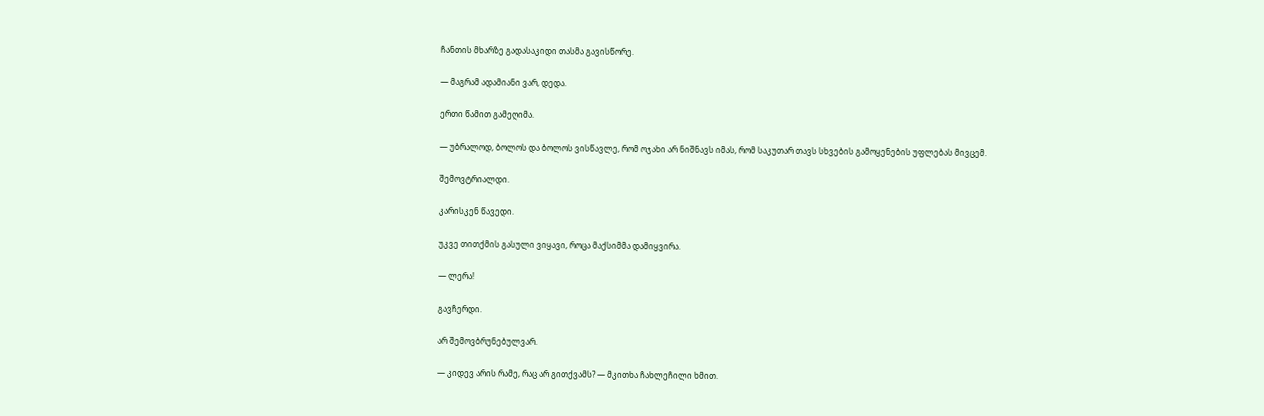ჩანთის მხარზე გადასაკიდი თასმა გავისწორე.

— მაგრამ ადამიანი ვარ, დედა.

ერთი წამით გამეღიმა.

— უბრალოდ, ბოლოს და ბოლოს ვისწავლე, რომ ოჯახი არ ნიშნავს იმას, რომ საკუთარ თავს სხვების გამოყენების უფლებას მივცემ.

შემოვტრიალდი.

კარისკენ წავედი.

უკვე თითქმის გასული ვიყავი, როცა მაქსიმმა დამიყვირა.

— ლერა!

გავჩერდი.

არ შემოვბრუნებულვარ.

— კიდევ არის რამე, რაც არ გითქვამს? — მკითხა ჩახლეჩილი ხმით.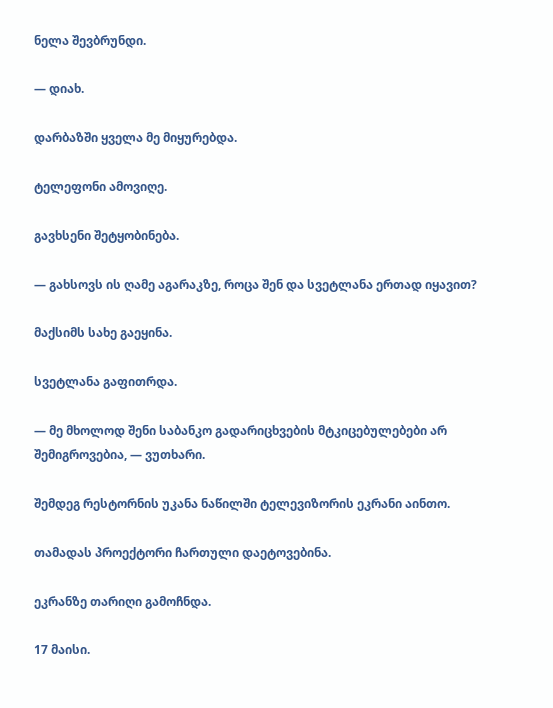ნელა შევბრუნდი.

— დიახ.

დარბაზში ყველა მე მიყურებდა.

ტელეფონი ამოვიღე.

გავხსენი შეტყობინება.

— გახსოვს ის ღამე აგარაკზე, როცა შენ და სვეტლანა ერთად იყავით?

მაქსიმს სახე გაეყინა.

სვეტლანა გაფითრდა.

— მე მხოლოდ შენი საბანკო გადარიცხვების მტკიცებულებები არ შემიგროვებია, — ვუთხარი.

შემდეგ რესტორნის უკანა ნაწილში ტელევიზორის ეკრანი აინთო.

თამადას პროექტორი ჩართული დაეტოვებინა.

ეკრანზე თარიღი გამოჩნდა.

17 მაისი.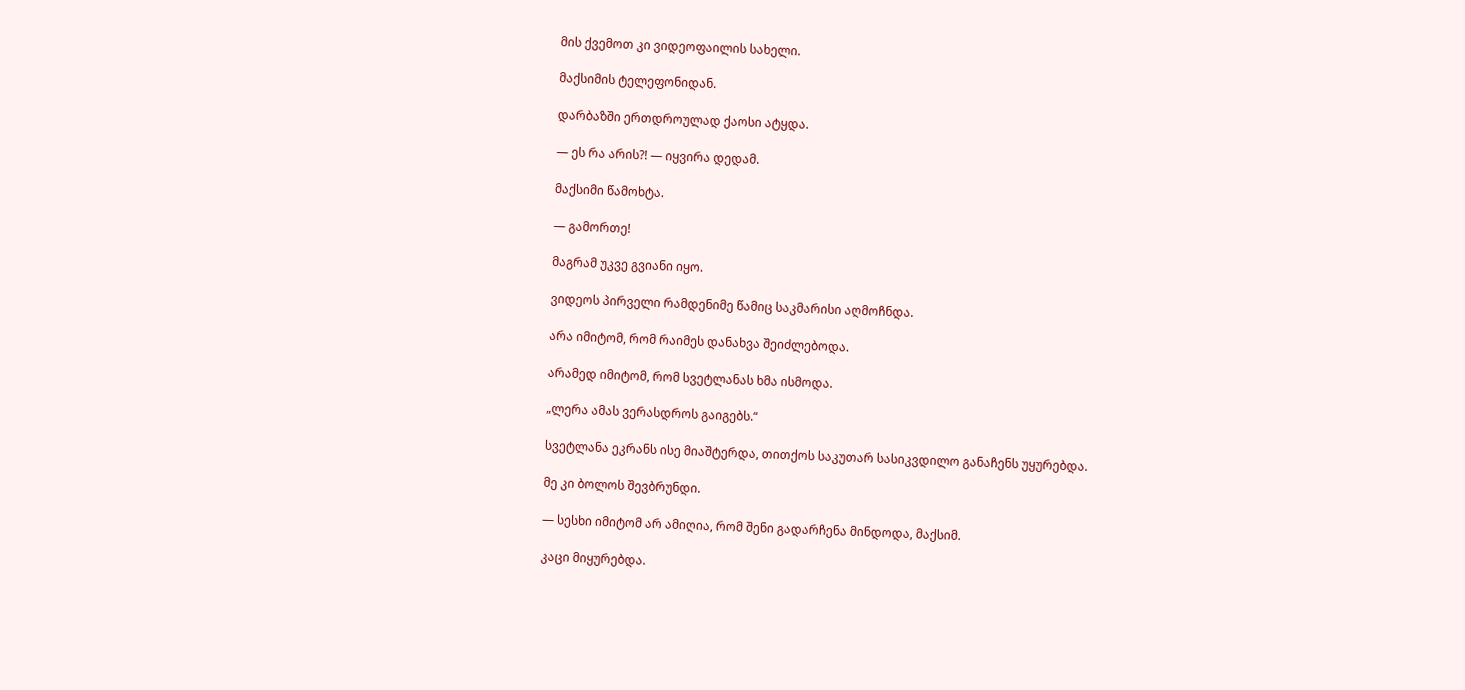მის ქვემოთ კი ვიდეოფაილის სახელი.

მაქსიმის ტელეფონიდან.

დარბაზში ერთდროულად ქაოსი ატყდა.

— ეს რა არის?! — იყვირა დედამ.

მაქსიმი წამოხტა.

— გამორთე!

მაგრამ უკვე გვიანი იყო.

ვიდეოს პირველი რამდენიმე წამიც საკმარისი აღმოჩნდა.

არა იმიტომ, რომ რაიმეს დანახვა შეიძლებოდა.

არამედ იმიტომ, რომ სვეტლანას ხმა ისმოდა.

„ლერა ამას ვერასდროს გაიგებს.“

სვეტლანა ეკრანს ისე მიაშტერდა, თითქოს საკუთარ სასიკვდილო განაჩენს უყურებდა.

მე კი ბოლოს შევბრუნდი.

— სესხი იმიტომ არ ამიღია, რომ შენი გადარჩენა მინდოდა, მაქსიმ.

კაცი მიყურებდა.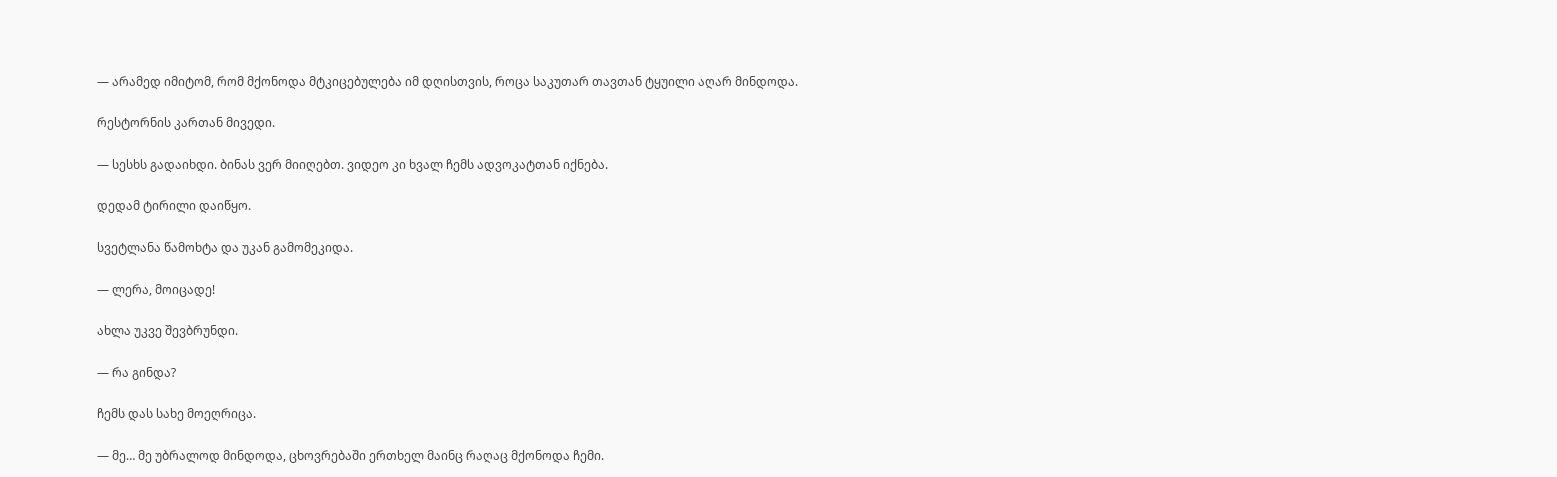— არამედ იმიტომ, რომ მქონოდა მტკიცებულება იმ დღისთვის, როცა საკუთარ თავთან ტყუილი აღარ მინდოდა.

რესტორნის კართან მივედი.

— სესხს გადაიხდი. ბინას ვერ მიიღებთ. ვიდეო კი ხვალ ჩემს ადვოკატთან იქნება.

დედამ ტირილი დაიწყო.

სვეტლანა წამოხტა და უკან გამომეკიდა.

— ლერა, მოიცადე!

ახლა უკვე შევბრუნდი.

— რა გინდა?

ჩემს დას სახე მოეღრიცა.

— მე… მე უბრალოდ მინდოდა, ცხოვრებაში ერთხელ მაინც რაღაც მქონოდა ჩემი.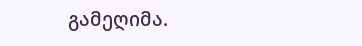გამეღიმა.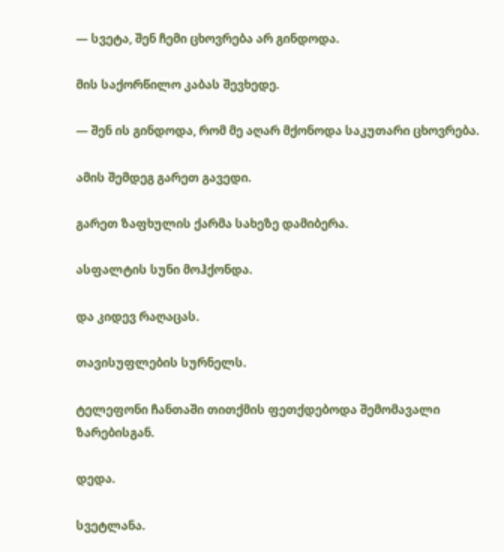— სვეტა, შენ ჩემი ცხოვრება არ გინდოდა.

მის საქორწილო კაბას შევხედე.

— შენ ის გინდოდა, რომ მე აღარ მქონოდა საკუთარი ცხოვრება.

ამის შემდეგ გარეთ გავედი.

გარეთ ზაფხულის ქარმა სახეზე დამიბერა.

ასფალტის სუნი მოჰქონდა.

და კიდევ რაღაცას.

თავისუფლების სურნელს.

ტელეფონი ჩანთაში თითქმის ფეთქდებოდა შემომავალი ზარებისგან.

დედა.

სვეტლანა.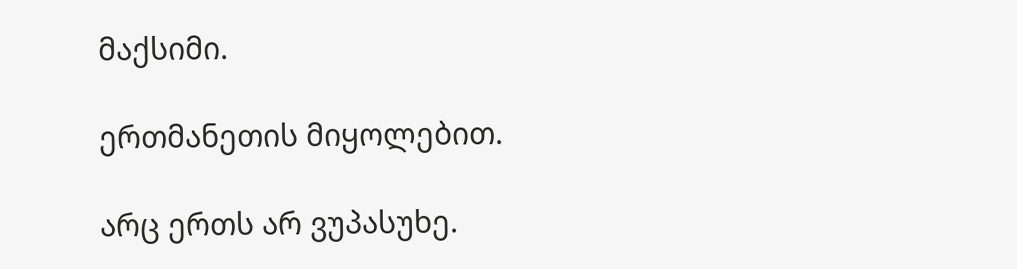მაქსიმი.

ერთმანეთის მიყოლებით.

არც ერთს არ ვუპასუხე.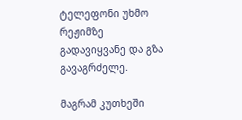ტელეფონი უხმო რეჟიმზე გადავიყვანე და გზა გავაგრძელე.

მაგრამ კუთხეში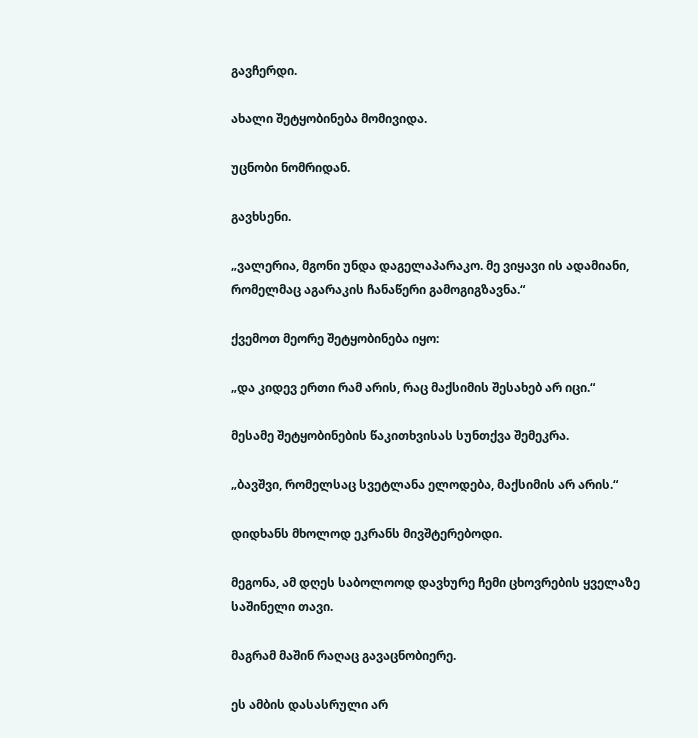გავჩერდი.

ახალი შეტყობინება მომივიდა.

უცნობი ნომრიდან.

გავხსენი.

„ვალერია, მგონი უნდა დაგელაპარაკო. მე ვიყავი ის ადამიანი, რომელმაც აგარაკის ჩანაწერი გამოგიგზავნა.“

ქვემოთ მეორე შეტყობინება იყო:

„და კიდევ ერთი რამ არის, რაც მაქსიმის შესახებ არ იცი.“

მესამე შეტყობინების წაკითხვისას სუნთქვა შემეკრა.

„ბავშვი, რომელსაც სვეტლანა ელოდება, მაქსიმის არ არის.“

დიდხანს მხოლოდ ეკრანს მივშტერებოდი.

მეგონა, ამ დღეს საბოლოოდ დავხურე ჩემი ცხოვრების ყველაზე საშინელი თავი.

მაგრამ მაშინ რაღაც გავაცნობიერე.

ეს ამბის დასასრული არ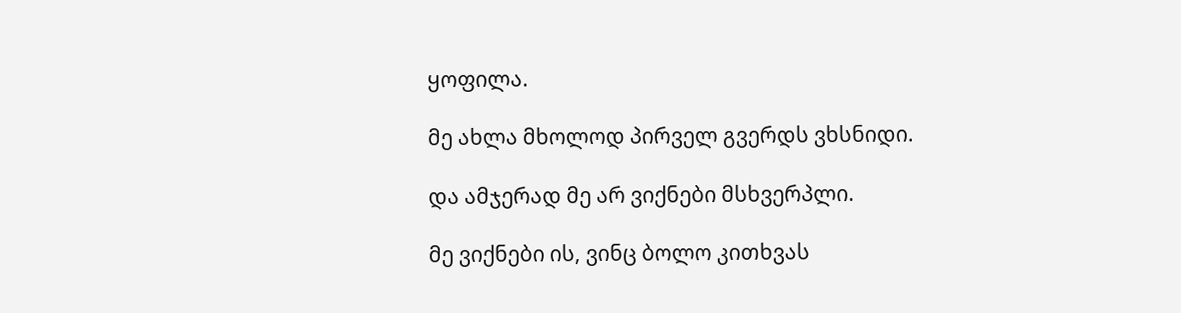ყოფილა.

მე ახლა მხოლოდ პირველ გვერდს ვხსნიდი.

და ამჯერად მე არ ვიქნები მსხვერპლი.

მე ვიქნები ის, ვინც ბოლო კითხვას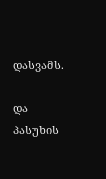დასვამს.

და პასუხის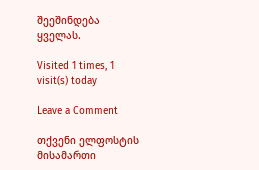შეეშინდება ყველას.

Visited 1 times, 1 visit(s) today

Leave a Comment

თქვენი ელფოსტის მისამართი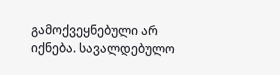გამოქვეყნებული არ იქნება. სავალდებულო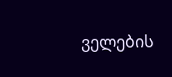ველების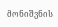მონიშვნის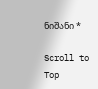ნიშანი *

Scroll to Top